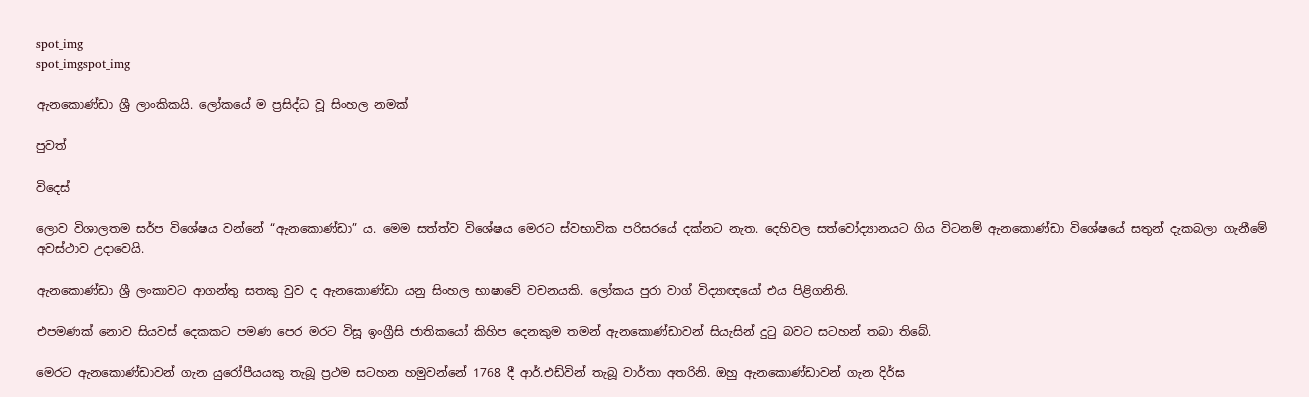spot_img
spot_imgspot_img

ඇනකොණ්ඩා ශ්‍රී ලාංකිකයි. ලෝකයේ ම ප්‍රසිද්ධ වූ සිංහල නමක්

පුවත්

විදෙස්

ලොව විශාලතම සර්ප විශේෂය වන්නේ “ඇනකොණ්ඩා” ය. මෙම සත්ත්ව විශේෂය මෙරට ස්වභාවික පරිසරයේ දක්නට නැත. දෙහිවල සත්වෝද්‍යානයට ගිය විටනම් ඇනකොණ්ඩා විශේෂයේ සතුන් දැකබලා ගැනීමේ අවස්ථාව උදාවෙයි.

ඇනකොණ්ඩා ශ්‍රී ලංකාවට ආගන්තු සතකු වුව ද ඇනකොණ්ඩා යනු සිංහල භාෂාවේ වචනයකි. ලෝකය පුරා වාග් විද්‍යාඥයෝ එය පිළිගනිති.

එපමණක් නොව සියවස් දෙකකට පමණ පෙර මරට විසූ ඉංග්‍රීසි ජාතිකයෝ කිහිප දෙනකුම තමන් ඇනකොණ්ඩාවන් සියැසින් දුටු බවට සටහන් තබා තිබේ.

මෙරට ඇනකොණ්ඩාවන් ගැන යුරෝපීයයකු තැබූ ප්‍රථම සටහන හමුවන්නේ 1768 දී ආර්.එඩ්වින් තැබූ වාර්තා අතරිනි. ඔහු ඇනකොණ්ඩාවන් ගැන දිර්ඝ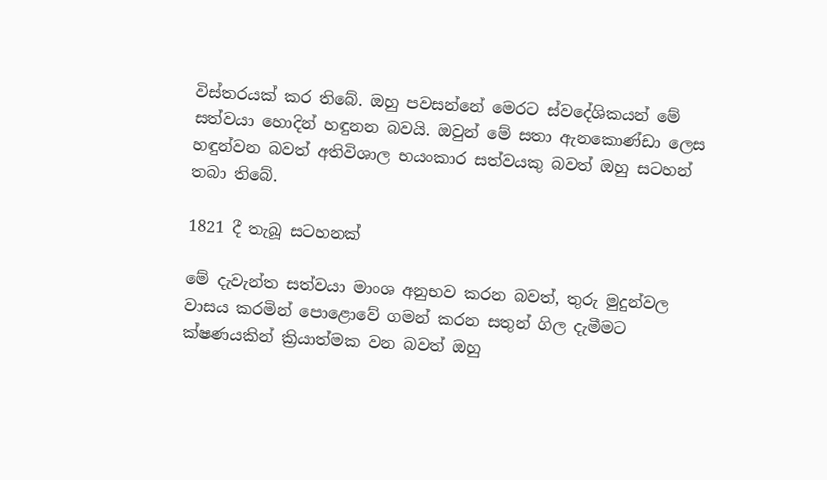විස්තරයක් කර තිබේ. ඔහු පවසන්නේ මෙරට ස්වදේශිකයන් මේ සත්වයා හොදින් හඳුනන බවයි. ඔවුන් මේ සතා ඇනකොණ්ඩා ලෙස හඳුන්වන බවත් අතිවිශාල භයංකාර සත්වයකු බවත් ඔහු සටහන් තබා තිබේ.

1821 දී තැබූ සටහනක්

මේ දැවැන්ත සත්වයා මාංශ අනුභව කරන බවත්, තුරු මුදුන්වල වාසය කරමින් පොළොවේ ගමන් කරන සතුන් ගිල දැමීමට ක්ෂණයකින් ක්‍රියාත්මක වන බවත් ඔහු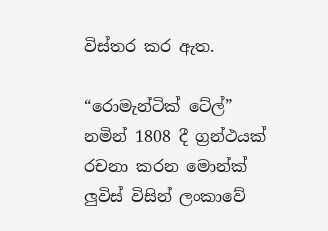විස්තර කර ඇත.

“රොමැන්ටික් ටේල්” නමින් 1808 දී ග්‍රන්ථයක් රචනා කරන මොන්ක් ලුවිස් විසින් ලංකාවේ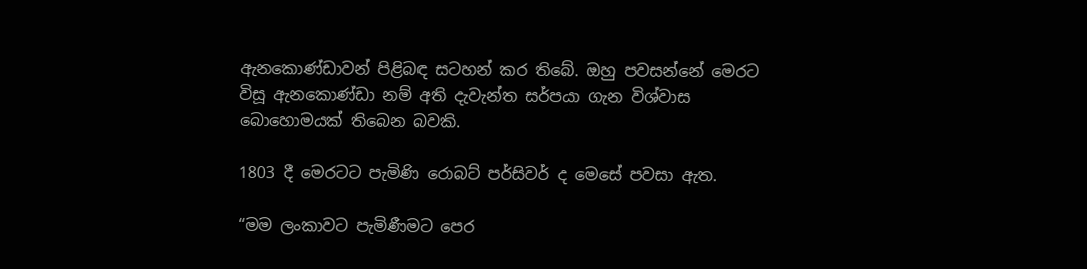ඇනකොණ්ඩාවන් පිළිබඳ සටහන් කර තිබේ. ඔහු පවසන්නේ මෙරට විසූ ඇනකොණ්ඩා නම් අති දැවැන්ත සර්පයා ගැන විශ්වාස බොහොමයක් තිබෙන බවකි.

1803 දී මෙරටට පැමිණි රොබට් පර්සිවර් ද මෙසේ පවසා ඇත.

“මම ලංකාවට පැමිණීමට පෙර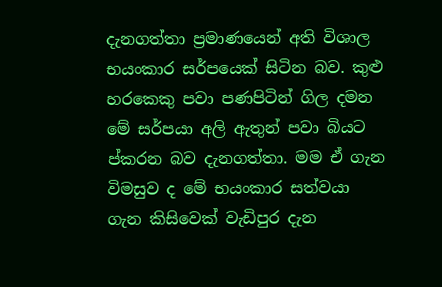දැනගත්තා ප්‍රමාණයෙන් අති විශාල භයංකාර සර්පයෙක් සිටින බව. කුළු හරකෙකු පවා පණපිටින් ගිල දමන මේ සර්පයා අලි ඇතුන් පවා බියට ප්කරන බව දැනගත්තා. මම ඒ ගැන විමසුව ද මේ භයංකාර සත්වයා ගැන කිසිවෙක් වැඩිපුර දැන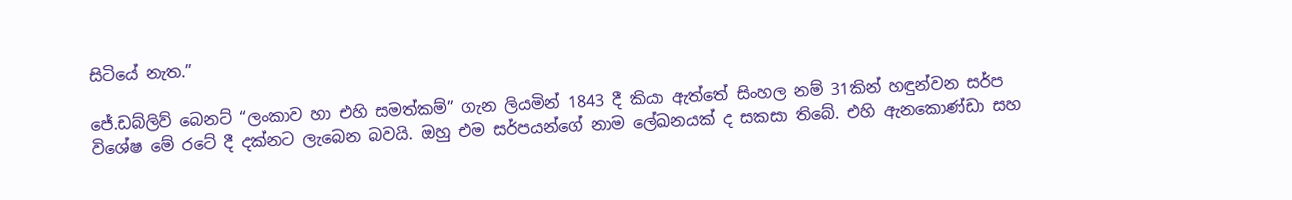සිටියේ නැත.”

ජේ.ඩබ්ලිව් බෙනට් “ලංකාව හා එහි සමත්කම්” ගැන ලියමින් 1843 දී කියා ඇත්තේ සිංහල නම් 31කින් හඳුන්වන සර්ප විශේෂ මේ රටේ දී දක්නට ලැබෙන බවයි. ඔහු එම සර්පයන්ගේ නාම ලේඛනයක් ද සකසා තිබේ. එහි ඇනකොණ්ඩා සහ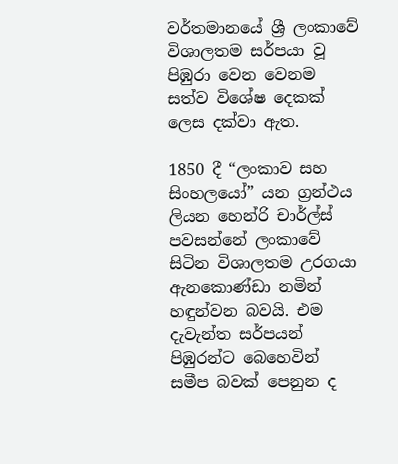වර්තමානයේ ශ්‍රී ලංකාවේ විශාලතම සර්පයා වූ පිඹුරා වෙන වෙනම සත්ව විශේෂ දෙකක් ලෙස දක්වා ඇත.

1850 දී “ලංකාව සහ සිංහලයෝ” යන ග්‍රන්ථය ලියන හෙන්රි චාර්ල්ස් පවසන්නේ ලංකාවේ සිටින විශාලතම උරගයා ඇනකොණ්ඩා නමින් හඳුන්වන බවයි. එම දැවැන්ත සර්පයන් පිඹුරන්ට බෙහෙවින් සමීප බවක් පෙනුන ද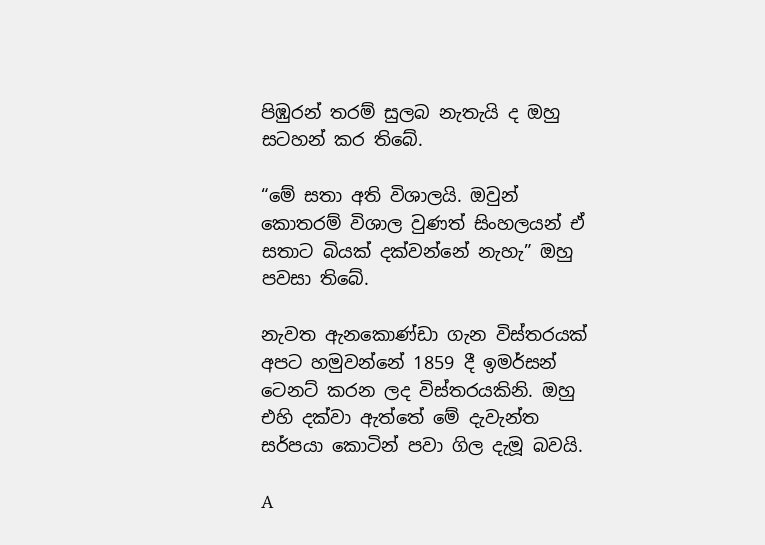පිඹුරන් තරම් සුලබ නැතැයි ද ඔහු සටහන් කර තිබේ.

“මේ සතා අති විශාලයි. ඔවුන් කොතරම් විශාල වුණත් සිංහලයන් ඒ සතාට බියක් දක්වන්නේ නැහැ” ඔහු පවසා තිබේ.

නැවත ඇනකොණ්ඩා ගැන විස්තරයක් අපට හමුවන්නේ 1859 දී ඉමර්සන් ටෙනට් කරන ලද විස්තරයකිනි. ඔහු එහි දක්වා ඇත්තේ මේ දැවැන්ත සර්පයා කොටින් පවා ගිල දැමූ බවයි.

A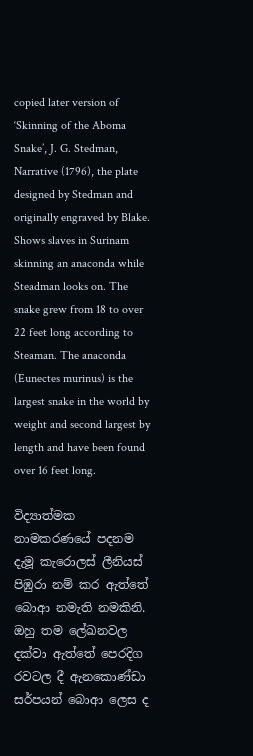copied later version of ‘Skinning of the Aboma Snake’, J. G. Stedman, Narrative (1796), the plate designed by Stedman and originally engraved by Blake. Shows slaves in Surinam skinning an anaconda while Steadman looks on. The snake grew from 18 to over 22 feet long according to Steaman. The anaconda (Eunectes murinus) is the largest snake in the world by weight and second largest by length and have been found over 16 feet long.

විද්‍යාත්මක නාමකරණයේ පදනම දැමූ කැරොලස් ලීනියස් පිඹුරා නම් කර ඇත්තේ බොආ නමැති නමකිනි. ඔහු තම ලේඛනවල දක්වා ඇත්තේ පෙරදිග රවටල දී ඇනකොණ්ඩා සර්පයන් බොආ ලෙස ද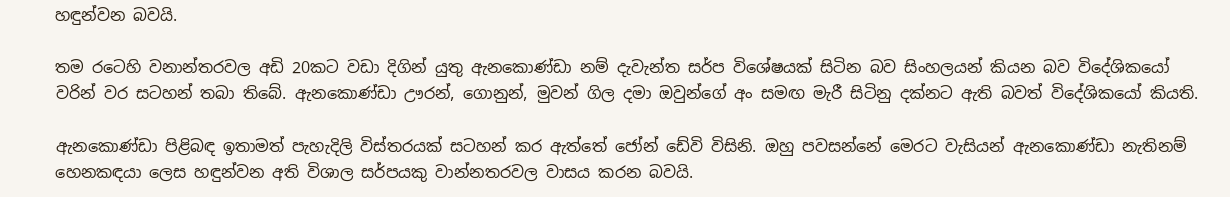හඳුන්වන බවයි.

තම රටෙහි වනාන්තරවල අඩි 20කට වඩා දිගින් යුතු ඇනකොණ්ඩා නම් දැවැන්ත සර්ප විශේෂයක් සිටින බව සිංහලයන් කියන බව විදේශිකයෝ වරින් වර සටහන් තබා තිබේ. ඇනකොණ්ඩා ඌරන්, ගොනුන්, මුවන් ගිල දමා ඔවුන්ගේ අං සමඟ මැරී සිටිනු දක්නට ඇති බවත් විදේශිකයෝ කියති.

ඇනකොණ්ඩා පිළිබඳ ඉතාමත් පැහැදිලි විස්තරයක් සටහන් කර ඇත්තේ ජෝන් ඩේවි විසිනි. ඔහු පවසන්නේ මෙරට වැසියන් ඇනකොණ්ඩා නැතිනම් හෙනකඳයා ලෙස හඳුන්වන අති විශාල සර්පයකු වාන්නතරවල වාසය කරන බවයි.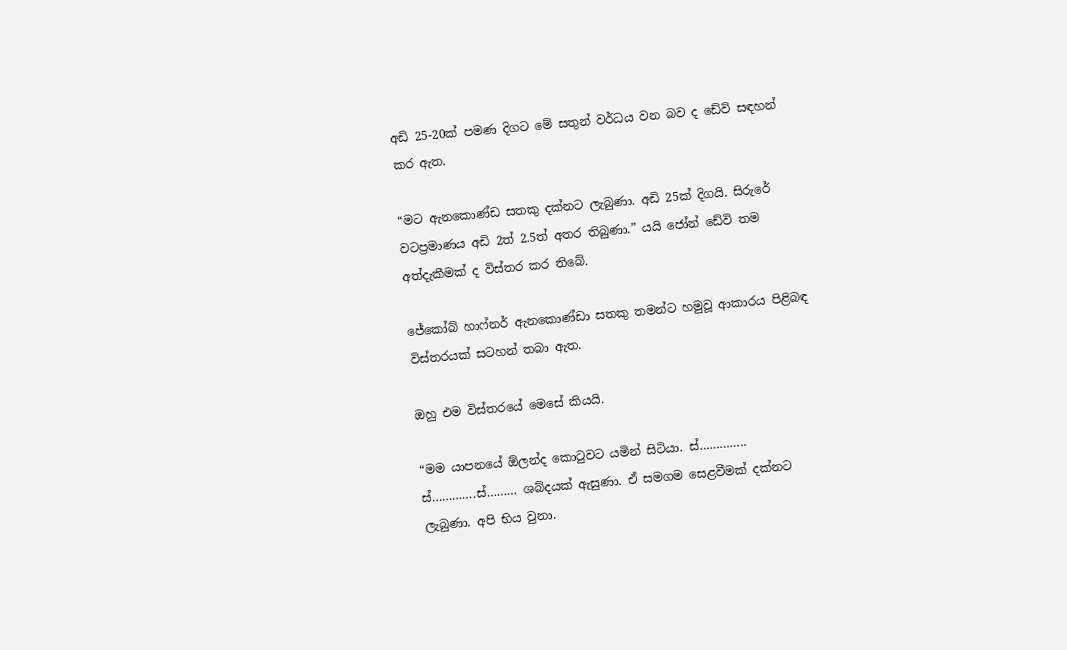අඩි 25-20ක් පමණ දිගට මේ සතුන් වර්ධය වන බව ද ඩේවි සඳහන් කර ඇත.

“මට ඇනකොණ්ඩ සතකු දක්නට ලැබුණා. අඩි 25ක් දිගයි. සිරුරේ වටප්‍රමාණය අඩි 2ත් 2.5ත් අතර තිබුණා.” යයි ජෝන් ඩේවි තම අත්දැකීමක් ද විස්තර කර තිබේ.

ජේකෝබ් හාෆ්නර් ඇනකොණ්ඩා සතකු තමන්ට හමුවූ ආකාරය පිළිබඳ විස්තරයක් සටහන් තබා ඇත.

ඔහු එම විස්තරයේ මෙසේ කියයි.

“මම යාපනයේ ඕලන්ද කොටුවට යමින් සිටියා. ස්………….. ස්………….ස්……… ශබ්දයක් ඇසුණා. ඒ සමගම සෙළවීමක් දක්නට ලැබුණා. අපි භිය වුනා.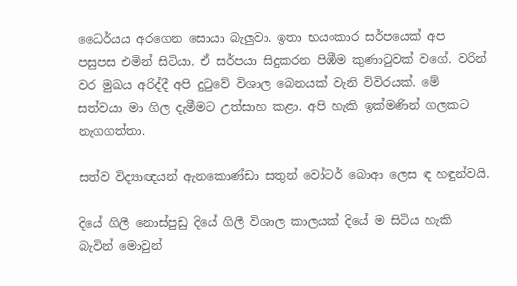ධෛර්යය අරගෙන සොයා බැලුවා. ඉතා භයංකාර සර්පයෙක් අප පසුපස එමින් සිටියා. ඒ සර්පයා සිදුකරන පිඹීම කුණාටුවක් වගේ. වරින් වර මුඛය අරිද්දී අපි දුටුවේ විශාල බෙනයක් වැනි විවිරයක්. මේ සත්වයා මා ගිල දැමීමට උත්සාහ කළා. අපි හැකි ඉක්මණින් ගලකට නැගගත්තා.

සත්ව විද්‍යාඥයන් ඇනකොණ්ඩා සතුන් වෝටර් බොආ ලෙස ඳ හඳුන්වයි.

දියේ ගිලී නොස්පුඩු දියේ ගිලී විශාල කාලයක් දියේ ම සිටිය හැකි බැවින් මොවුන්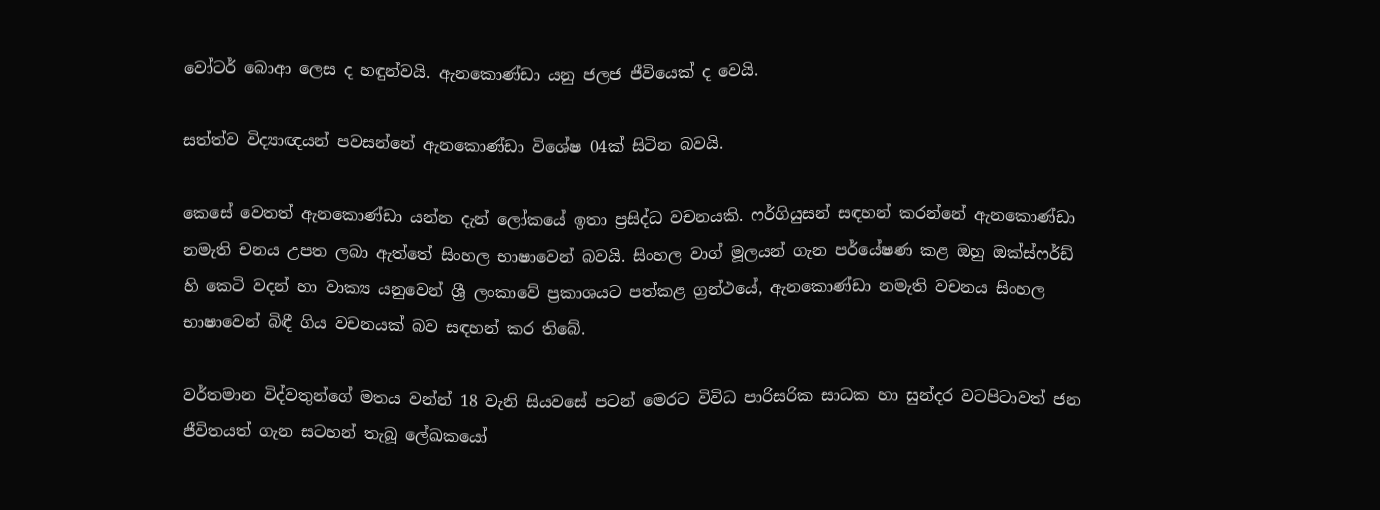වෝටර් බොආ ලෙස ද හඳුන්වයි. ඇනකොණ්ඩා යනු ජලජ ජීවියෙක් ද වෙයි.

සත්ත්ව විද්‍යාඥයන් පවසන්නේ ඇනකොණ්ඩා විශේෂ 04ක් සිටින බවයි.

කෙසේ වෙතත් ඇනකොණ්ඩා යන්න දැන් ලෝකයේ ඉතා ප්‍රසිද්ධ වචනයකි. ෆර්ගියුසන් සඳහන් කරන්නේ ඇනකොණ්ඩා නමැති චනය උපත ලබා ඇත්තේ සිංහල භාෂාවෙන් බවයි. සිංහල වාග් මූලයන් ගැන පර්යේෂණ කළ ඔහු ඔක්ස්ෆර්ඩ් හි කෙටි වදන් හා වාක්‍ය යනුවෙන් ශ්‍රී ලංකාවේ ප්‍රකාශයට පත්කළ ග්‍රන්ථයේ, ඇනකොණ්ඩා නමැති වචනය සිංහල භාෂාවෙන් බිඳී ගිය වචනයක් බව සඳහන් කර තිබේ.

වර්තමාන විද්වතුන්ගේ මතය වන්න් 18 වැනි සියවසේ පටන් මෙරට විවිධ පාරිසරික සාධක හා සුන්දර වටපිටාවත් ජන ජීවිතයත් ගැන සටහන් තැබූ ලේඛකයෝ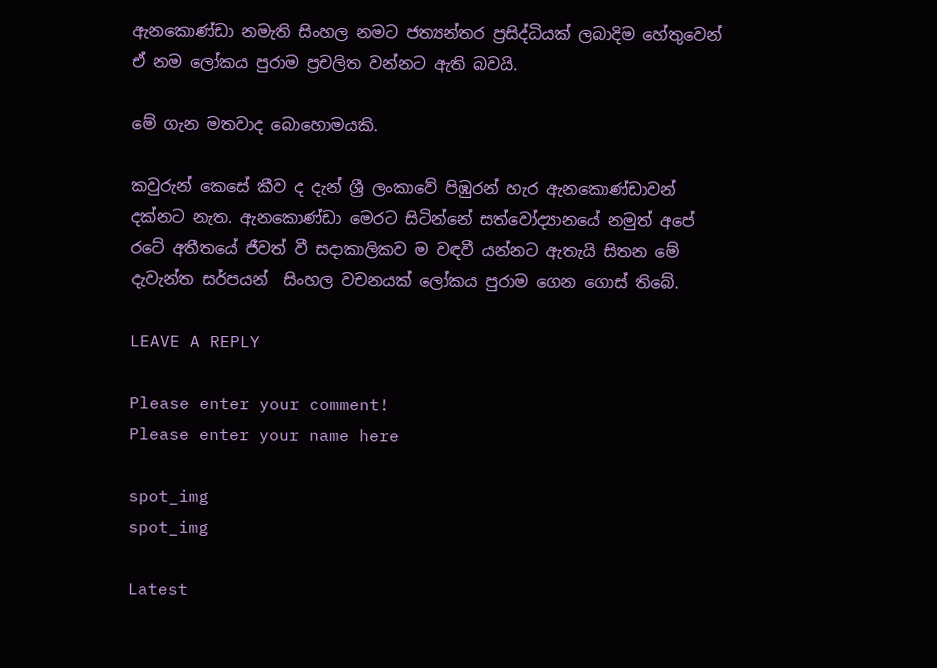ඇනකොණ්ඩා නමැති සිංහල නමට ජත්‍යන්තර ප්‍රසිද්ධියක් ලබාදිම හේතුවෙන් ඒ නම ලෝකය පුරාම ප්‍රචලිත වන්නට ඇති බවයි.

මේ ගැන මතවාද බොහොමයකි.

කවුරුන් කෙසේ කීව ද දැන් ශ්‍රී ලංකාවේ පිඹුරන් හැර ඇනකොණ්ඩාවන් දක්නට නැත. ඇනකොණ්ඩා මෙරට සිටින්නේ සත්වෝද්‍යානයේ නමුත් අපේ රටේ අතීතයේ ජීවත් වී සදාකාලිකව ම වඳවී යන්නට ඇතැයි සිතන මේ දැවැන්ත සර්පයන්  සිංහල වචනයක් ලෝකය පුරාම ගෙන ගොස් තිබේ.

LEAVE A REPLY

Please enter your comment!
Please enter your name here

spot_img
spot_img

Latest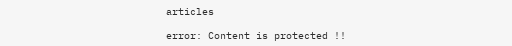articles

error: Content is protected !!